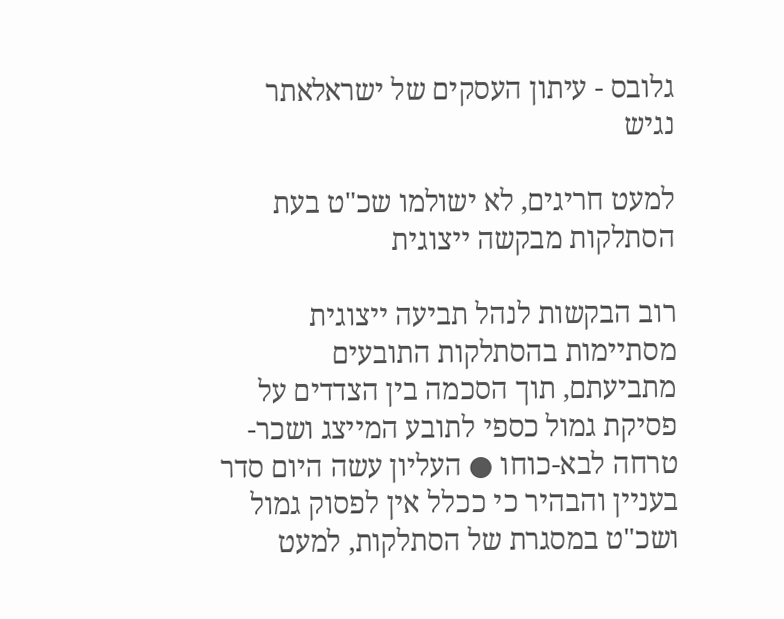גלובס - עיתון העסקים של ישראלאתר נגיש

למעט חריגים, לא ישולמו שכ"ט בעת הסתלקות מבקשה ייצוגית

רוב הבקשות לנהל תביעה ייצוגית מסתיימות בהסתלקות התובעים מתביעתם, תוך הסכמה בין הצדדים על פסיקת גמול כספי לתובע המייצג ושכר-טרחה לבא-כוחו ● העליון עשה היום סדר בעניין והבהיר כי ככלל אין לפסוק גמול ושכ"ט במסגרת של הסתלקות, למעט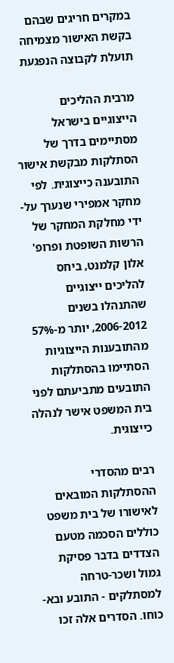במקרים חריגים שבהם בקשת האישור מצמיחה תועלת לקבוצה הנפגעת

מרבית ההליכים הייצוגיים בישראל מסתיימים בדרך של הסתלקות מבקשת אישור התובענה כייצוגית. לפי מחקר אמפירי שנערך על-ידי מחלקת המחקר של הרשות השופטת ופרופ' אלון קלמנט, ביחס להליכים ייצוגיים שהתנהלו בשנים 2006-2012, יותר מ-57% מהתובענות הייצוגיות הסתיימו בהסתלקות התובעים מתביעתם לפני בית המשפט אישר לנהלה כייצוגית.

רבים מהסדרי ההסתלקות המובאים לאישורו של בית משפט כוללים הסכמה מטעם הצדדים בדבר פסיקת גמול ושכר-טרחה למסתלקים - התובע ובא-כוחו. הסדרים אלה זכו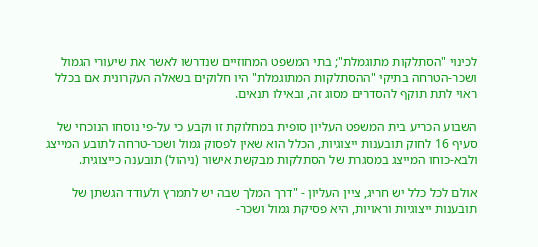לכינוי "הסתלקות מתוגמלת"; בתי המשפט המחוזיים שנדרשו לאשר את שיעורי הגמול ושכר-הטרחה בתיקי "ההסתלקות המתוגמלת" היו חלוקים בשאלה העקרונית אם בכלל ראוי לתת תוקף להסדרים מסוג זה, ובאילו תנאים.

השבוע הכריע בית המשפט העליון סופית במחלוקת זו וקבע כי על-פי נוסחו הנוכחי של סעיף 16 לחוק תובענות ייצוגיות, הכלל הוא שאין לפסוק גמול ושכר-טרחה לתובע המייצג ולבא-כוחו המייצג במסגרת של הסתלקות מבקשת אישור (ניהול) תובענה כייצוגית.

אולם לכל כלל יש חריג, ציין העליון - "דרך המלך שבה יש לתמרץ ולעודד הגשתן של תובענות ייצוגיות וראויות, היא פסיקת גמול ושכר-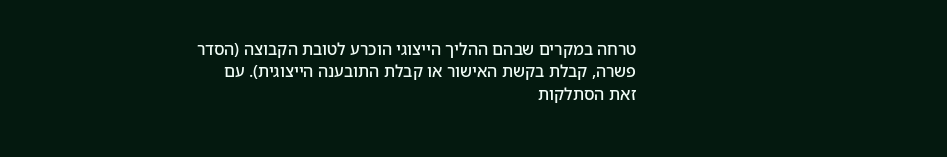טרחה במקרים שבהם ההליך הייצוגי הוכרע לטובת הקבוצה (הסדר פשרה, קבלת בקשת האישור או קבלת התובענה הייצוגית). עם זאת הסתלקות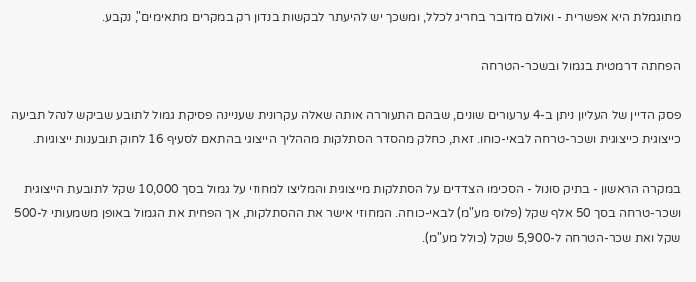מתוגמלת היא אפשרית - ואולם מדובר בחריג לכלל, ומשכך יש להיעתר לבקשות בנדון רק במקרים מתאימים", נקבע.

הפחתה דרמטית בגמול ובשכר-הטרחה

פסק הדיין של העליון ניתן ב-4 ערעורים שונים, שבהם התעוררה אותה שאלה עקרונית שעניינה פסיקת גמול לתובע שביקש לנהל תביעה כייצוגית כייצוגית ושכר-טרחה לבאי-כוחו. זאת, כחלק מהסדר הסתלקות מההליך הייצוגי בהתאם לסעיף 16 לחוק תובענות ייצוגיות.

במקרה הראשון - בתיק סונול - הסכימו הצדדים על הסתלקות מייצוגית והמליצו למחוזי על גמול בסך 10,000 שקל לתובעת הייצוגית ושכר-טרחה בסך 50 אלף שקל (פלוס מע"מ) לבאי-כוחה. המחוזי אישר את ההסתלקות, אך הפחית את הגמול באופן משמעותי ל-500 שקל ואת שכר-הטרחה ל-5,900 שקל (כולל מע"מ).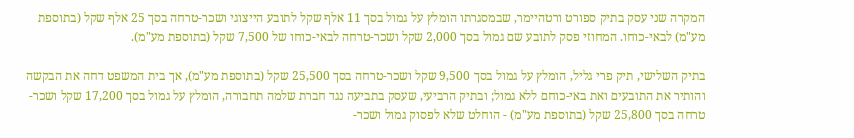המקרה שני עסק בתיק ספורט ורטהיימר, שבמסגרתו הומלץ על גמול בסך 11 אלף שקל לתובע הייצוגי ושכר-טרחה בסך 25 אלף שקל (בתוספת מע"מ) לבאי-כוחו. המחוזי פסק לתובע שם גמול בסך 2,000 שקל ושכר-טרחה לבאי-כוחו של 7,500 שקל (בתוספת מע"מ).

בתיק השלישי, תיק פרי גליל, הומלץ על גמול בסך 9,500 שקל ושכר-טרחה בסך 25,500 שקל (בתוספת מע"מ), אך בית המשפט דחה את הבקשה והותיר את התובעים ואת באי-כוחם ללא גמול; ובתיק הרביעי, שעסק בתביעה נגד חברת שלמה תחבורה, הומלץ על גמול בסך 17,200 שקל ושכר-טרחה בסך 25,800 שקל (בתוספת מע"מ) - הוחלט שלא לפסוק גמול ושכר-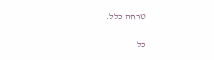טרחה כלל.

כל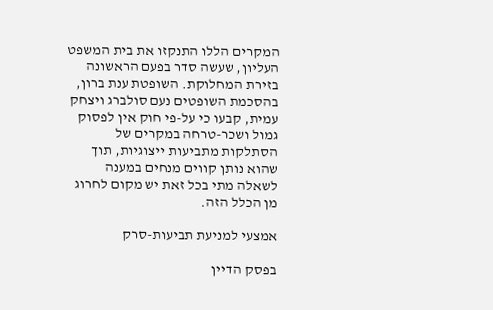המקרים הללו התנקזו את בית המשפט העליון, שעשה סדר בפעם הראשונה בזירת המחלוקת. השופטת ענת ברון, בהסכמת השופטים נעם סולברג ויצחק עמית, קבעו כי על-פי חוק אין לפסוק גמול ושכר-טרחה במקרים של הסתלקות מתביעות ייצוגיות, תוך שהוא נותן קווים מנחים במענה לשאלה מתי בכל זאת יש מקום לחרוג מן הכלל הזה.

אמצעי למניעת תביעות-סרק

בפסק הדיין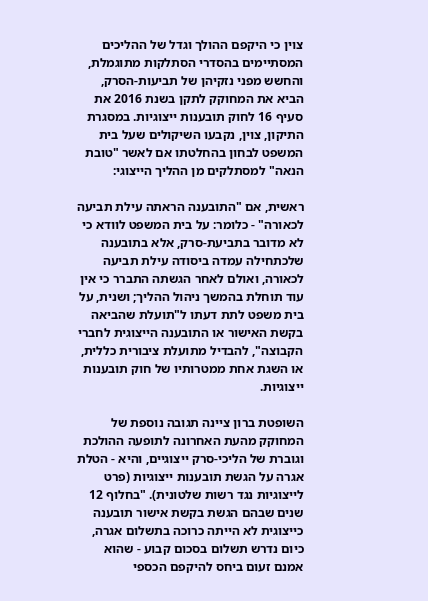צוין כי היקפם ההולך וגדל של ההליכים המסתיימים בהסדרי הסתלקות מתוגמלת, והחשש מפני נזקיהן של תביעות-הסרק, הביא את המחוקק לתקן בשנת 2016 את סעיף 16 לחוק תובענות ייצוגיות. במסגרת התיקון, צוין, נקבעו השיקולים שעל בית המשפט לבחון בהחלטתו אם לאשר "טובת הנאה" למסתלקים מן ההליך הייצוגי:

ראשית, אם "התובענה הראתה עילת תביעה לכאורה" - כלומר: על בית המשפט לוודא כי לא מדובר בתביעת-סרק, אלא בתובענה שלכתחילה עמדה ביסודה עילת תביעה לכאורה, ואולם לאחר הגשתה התברר כי אין עוד תוחלת בהמשך ניהול ההליך; ושנית, על בית משפט לתת דעתו ל"תועלת שהביאה בקשת האישור או התובענה הייצוגית לחברי הקבוצה", להבדיל מתועלת ציבורית כללית, או השגת אחת ממטרותיו של חוק תובענות ייצוגיות.

השופטת ברון ציינה תגובה נוספת של המחוקק מהעת האחרונה לתופעה ההולכת וגוברת של הליכי-סרק ייצוגיים, והיא - הטלת אגרה על הגשת תובענות ייצוגיות (פרט לייצוגיות נגד רשות שלטונית). "בחלוף 12 שנים שבהם הגשת בקשת אישור תובענה כייצוגית לא הייתה כרוכה בתשלום אגרה, כיום נדרש תשלום בסכום קבוע - שהוא אמנם זעום ביחס להיקפם הכספי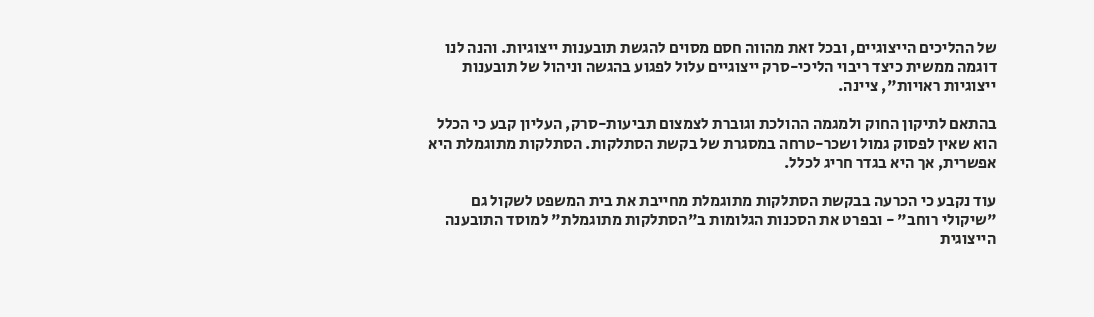של ההליכים הייצוגיים, ובכל זאת מהווה חסם מסוים להגשת תובענות ייצוגיות. והנה לנו דוגמה ממשית כיצד ריבוי הליכי-סרק ייצוגיים עלול לפגוע בהגשה וניהול של תובענות ייצוגיות ראויות", ציינה.

בהתאם לתיקון החוק ולמגמה ההולכת וגוברת לצמצום תביעות-סרק, העליון קבע כי הכלל הוא שאין לפסוק גמול ושכר-טרחה במסגרת של בקשת הסתלקות. הסתלקות מתוגמלת היא אפשרית, אך היא בגדר חריג לכלל.

עוד נקבע כי הכרעה בבקשת הסתלקות מתוגמלת מחייבת את בית המשפט לשקול גם "שיקולי רוחב" - ובפרט את הסכנות הגלומות ב"הסתלקות מתוגמלת" למוסד התובענה הייצוגית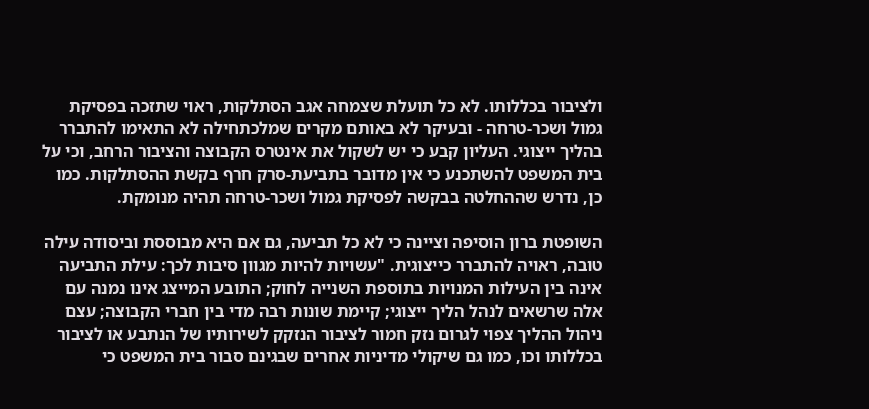ולציבור בכללותו. לא כל תועלת שצמחה אגב הסתלקות, ראוי שתזכה בפסיקת גמול ושכר-טרחה - ובעיקר לא באותם מקרים שמלכתחילה לא התאימו להתברר בהליך ייצוגי. העליון קבע כי יש לשקול את אינטרס הקבוצה והציבור הרחב, וכי על בית המשפט להשתכנע כי אין מדובר בתביעת-סרק חרף בקשת ההסתלקות. כמו כן, נדרש שההחלטה בבקשה לפסיקת גמול ושכר-טרחה תהיה מנומקת.

השופטת ברון הוסיפה וציינה כי לא כל תביעה, גם אם היא מבוססת וביסודה עילה טובה, ראויה להתברר כייצוגית. "עשויות להיות מגוון סיבות לכך: עילת התביעה אינה בין העילות המנויות בתוספת השנייה לחוק; התובע המייצג אינו נמנה עם אלה שרשאים לנהל הליך ייצוגי; קיימת שונות רבה מדי בין חברי הקבוצה; עצם ניהול ההליך צפוי לגרום נזק חמור לציבור הנזקק לשירותיו של הנתבע או לציבור בכללותו וכו, כמו גם שיקולי מדיניות אחרים שבגינם סבור בית המשפט כי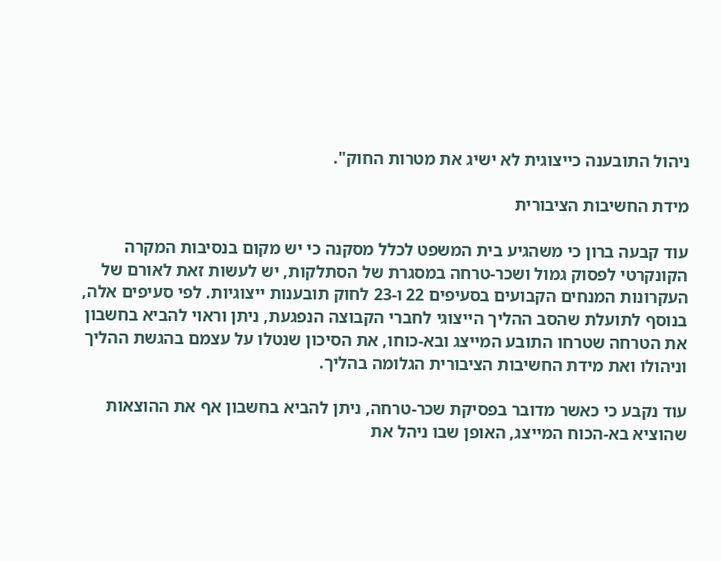ניהול התובענה כייצוגית לא ישיג את מטרות החוק".

מידת החשיבות הציבורית

עוד קבעה ברון כי משהגיע בית המשפט לכלל מסקנה כי יש מקום בנסיבות המקרה הקונקרטי לפסוק גמול ושכר-טרחה במסגרת של הסתלקות, יש לעשות זאת לאורם של העקרונות המנחים הקבועים בסעיפים 22 ו-23 לחוק תובענות ייצוגיות. לפי סעיפים אלה, בנוסף לתועלת שהסב ההליך הייצוגי לחברי הקבוצה הנפגעת, ניתן וראוי להביא בחשבון את הטרחה שטרחו התובע המייצג ובא-כוחו, את הסיכון שנטלו על עצמם בהגשת ההליך וניהולו ואת מידת החשיבות הציבורית הגלומה בהליך.

עוד נקבע כי כאשר מדובר בפסיקת שכר-טרחה, ניתן להביא בחשבון אף את ההוצאות שהוציא בא-הכוח המייצג, האופן שבו ניהל את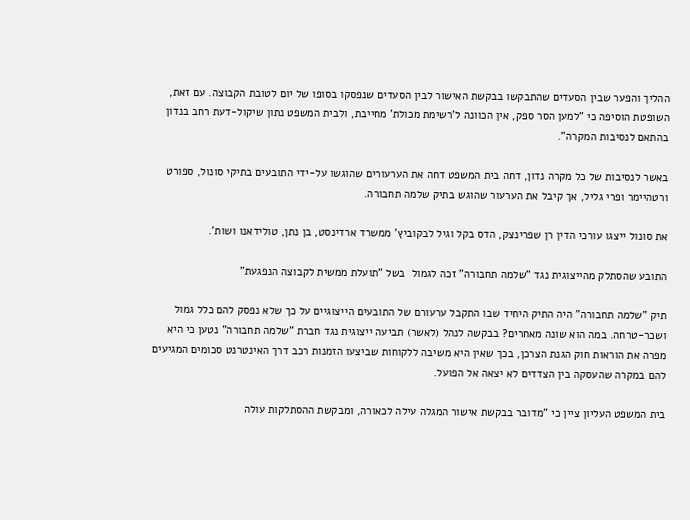ההליך והפער שבין הסעדים שהתבקשו בבקשת האישור לבין הסעדים שנפסקו בסופו של יום לטובת הקבוצה. עם זאת, השופטת הוסיפה כי "למען הסר ספק, אין הכוונה ל'רשימת מכולת' מחייבת, ולבית המשפט נתון שיקול-דעת רחב בנדון בהתאם לנסיבות המקרה".

באשר לנסיבות של כל מקרה נדון, דחה בית המשפט דחה את הערעורים שהוגשו על-ידי התובעים בתיקי סונול, ספורט ורטהיימר ופרי גליל, אך קיבל את הערעור שהוגש בתיק שלמה תחבורה.

את סונול ייצגו עורכי הדין רן שפרינצק, הדס בקל וגיל לבקוביץ' ממשרד ארדינסט, בן נתן, טולידאנו ושות'.

התובע שהסתלק מהייצוגית נגד "שלמה תחבורה" זכה לגמול  בשל "תועלת ממשית לקבוצה הנפגעת"

תיק "שלמה תחבורה" היה התיק היחיד שבו התקבל ערעורם של התובעים הייצוגיים על כך שלא נפסק להם כלל גמול ושכר-טרחה. במה הוא שונה מאחרים? בבקשה לנהל (לאשר) תביעה ייצוגית נגד חברת "שלמה תחבורה" נטען כי היא מפרה את הוראות חוק הגנת הצרכן, בכך שאין היא משיבה ללקוחות שביצעו הזמנות רכב דרך האינטרנט סכומים המגיעים להם במקרה שהעסקה בין הצדדים לא יצאה אל הפועל.

בית המשפט העליון ציין כי "מדובר בבקשת אישור המגלה עילה לכאורה, ומבקשת ההסתלקות עולה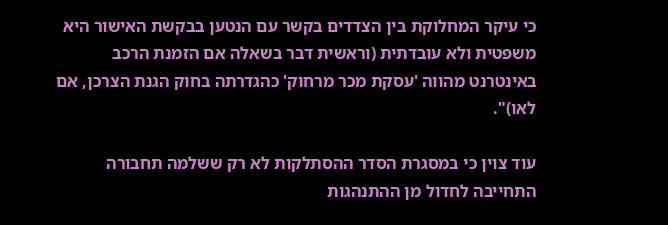כי עיקר המחלוקת בין הצדדים בקשר עם הנטען בבקשת האישור היא משפטית ולא עובדתית (וראשית דבר בשאלה אם הזמנת הרכב באינטרנט מהווה 'עסקת מכר מרחוק' כהגדרתה בחוק הגנת הצרכן, אם לאו)".

עוד צוין כי במסגרת הסדר ההסתלקות לא רק ששלמה תחבורה התחייבה לחדול מן ההתנהגות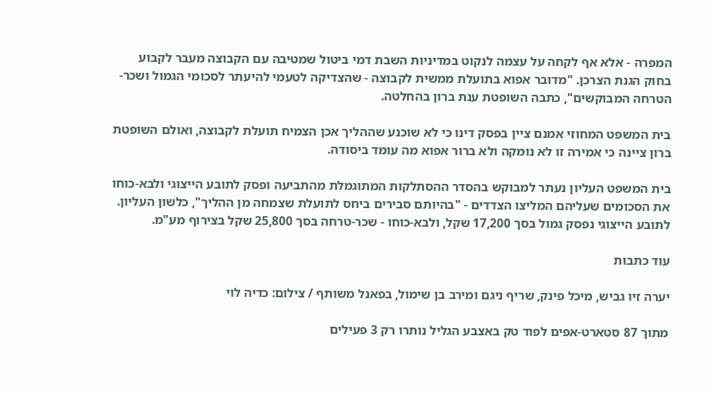המפרה - אלא אף לקחה על עצמה לנקוט במדיניות השבת דמי ביטול שמטיבה עם הקבוצה מעבר לקבוע בחוק הגנת הצרכן. "מדובר אפוא בתועלת ממשית לקבוצה - שהצדיקה לטעמי להיעתר לסכומי הגמול ושכר-הטרחה המבוקשים", כתבה השופטת ענת ברון בהחלטה.

בית המשפט המחוזי אמנם ציין בפסק דינו כי לא שוכנע שההליך אכן הצמיח תועלת לקבוצה, ואולם השופטת ברון ציינה כי אמירה זו לא נומקה ולא ברור אפוא מה עומד ביסודה.

בית המשפט העליון נעתר למבוקש בהסדר ההסתלקות המתוגמלת מהתביעה ופסק לתובע הייצוגי ולבא-כוחו את הסכומים שעליהם המליצו הצדדים - "בהיותם סבירים ביחס לתועלת שצמחה מן ההליך", כלשון העליון. לתובע הייצוגי נפסק גמול בסך 17,200 שקל, ולבא-כוחו - שכר-טרחה בסך 25,800 שקל בצירוף מע"מ.

עוד כתבות

יערה זיו גביש, מיכל פינק, שריף ניגם ומירב בן שימול, בפאנל משותף / צילום: כדיה לוי

מתוך 87 סטארט-אפים לפוד טק באצבע הגליל נותרו רק 3 פעילים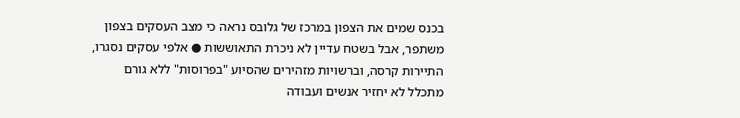בכנס שמים את הצפון במרכז של גלובס נראה כי מצב העסקים בצפון משתפר, אבל בשטח עדיין לא ניכרת התאוששות ● אלפי עסקים נסגרו, התיירות קרסה, וברשויות מזהירים שהסיוע "בפרוסות" ללא גורם מתכלל לא יחזיר אנשים ועבודה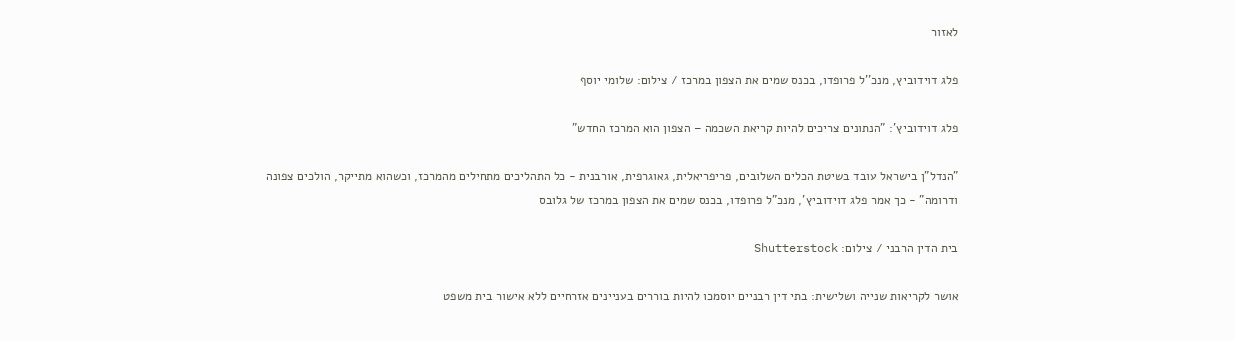לאזור

פלג דוידוביץ, מנכ''ל פרופדו, בכנס שמים את הצפון במרכז / צילום: שלומי יוסף

פלג דוידוביץ': "הנתונים צריכים להיות קריאת השכמה – הצפון הוא המרכז החדש"

"הנדל"ן בישראל עובד בשיטת הכלים השלובים, פריפריאלית, גאוגרפית, אורבנית - כל התהליכים מתחילים מהמרכז, וכשהוא מתייקר, הולכים צפונה ודרומה" - כך אמר פלג דוידוביץ', מנכ"ל פרופדו, בכנס שמים את הצפון במרכז של גלובס

בית הדין הרבני / צילום: Shutterstock

אושר לקריאות שנייה ושלישית: בתי דין רבניים יוסמכו להיות בוררים בעניינים אזרחיים ללא אישור בית משפט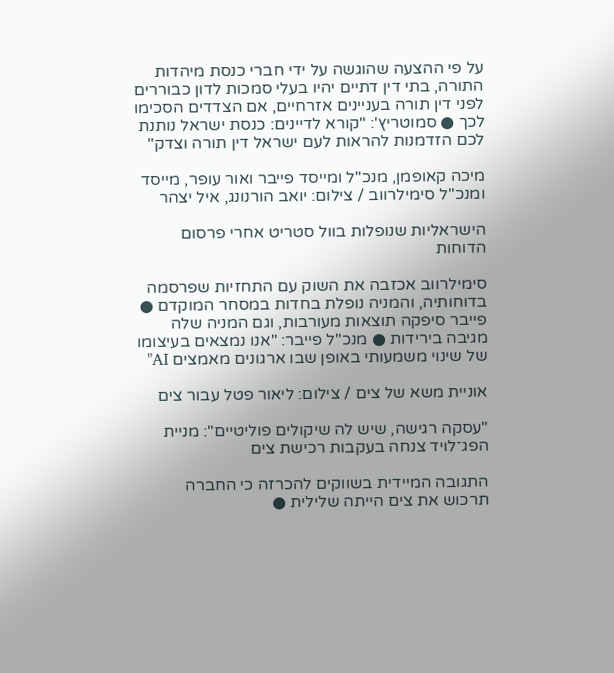על פי ההצעה שהוגשה על ידי חברי כנסת מיהדות התורה, בתי דין דתיים יהיו בעלי סמכות לדון כבוררים לפני דין תורה בעניינים אזרחיים, אם הצדדים הסכימו לכך ● סמוטריץ': "קורא לדיינים: כנסת ישראל נותנת לכם הזדמנות להראות לעם ישראל דין תורה וצדק"

מיכה קאופמן, מנכ''ל ומייסד פייבר ואור עופר, מייסד ומנכ''ל סימילרווב / צילום: יואב הורנונג, איל יצהר

הישראליות שנופלות בוול סטריט אחרי פרסום הדוחות

סימילרווב אכזבה את השוק עם התחזיות שפרסמה בדוחותיה, והמניה נופלת בחדות במסחר המוקדם ● פייבר סיפקה תוצאות מעורבות, וגם המניה שלה מגיבה בירידות ● מנכ"ל פייבר: "אנו נמצאים בעיצומו של שינוי משמעותי באופן שבו ארגונים מאמצים AI"

אוניית משא של צים / צילום: ליאור פטל עבור צים

"עסקה רגישה, שיש לה שיקולים פוליטיים": מניית הפג־לויד צנחה בעקבות רכישת צים

התגובה המיידית בשווקים להכרזה כי החברה תרכוש את צים הייתה שלילית ●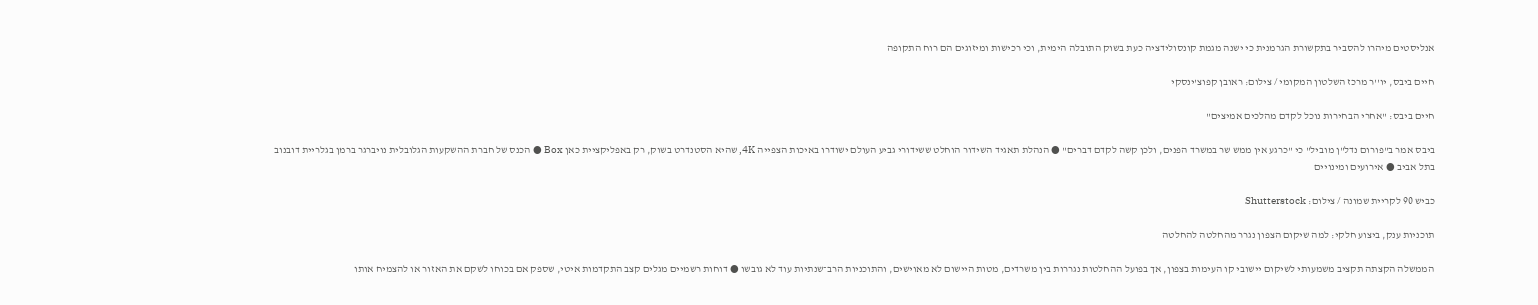אנליסטים מיהרו להסביר בתקשורת הגרמנית כי ישנה מגמת קונסולידציה כעת בשוק התובלה הימית, וכי רכישות ומיזוגים הם רוח התקופה

חיים ביבס, יו''ר מרכז השלטון המקומי / צילום: ראובן קפוצ'ינסקי

חיים ביבס: "אחרי הבחירות נוכל לקדם מהלכים אמיצים"

ביבס אמר ב"פורום נדל"ן מוביל" כי "כרגע אין ממש שר במשרד הפנים, ולכן קשה לקדם דברים" ● הנהלת תאגיד השידור הוחלט ששידורי גביע העולם ישודרו באיכות הצפייה 4K, שהיא הסטנדרט בשוק, רק באפליקציית כאן Box ● הכנס של חברת ההשקעות הגלובלית נויברגר ברמן בגלריית דובנוב בתל אביב ● אירועים ומינויים

כביש 90 לקריית שמונה / צילום: Shutterstock

תוכניות ענק, ביצוע חלקי: למה שיקום הצפון נגרר מהחלטה להחלטה

הממשלה הקצתה תקציב משמעותי לשיקום יישובי קו העימות בצפון, אך בפועל ההחלטות נגררות בין משרדים, מטות היישום לא מאוישים, והתוכניות הרב־שנתיות עוד לא גובשו ● דוחות רשמיים מגלים קצב התקדמות איטי, שספק אם בכוחו לשקם את האזור או להצמיח אותו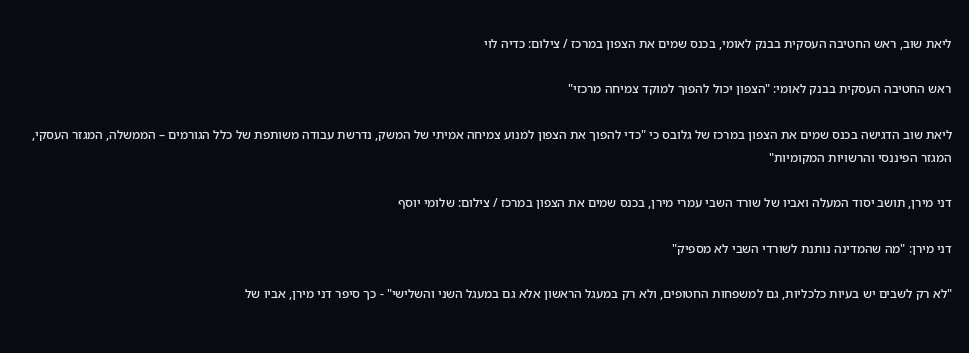ליאת שוב, ראש החטיבה העסקית בבנק לאומי, בכנס שמים את הצפון במרכז / צילום: כדיה לוי

ראש החטיבה העסקית בבנק לאומי: "הצפון יכול להפוך למוקד צמיחה מרכזי"

ליאת שוב הדגישה בכנס שמים את הצפון במרכז של גלובס כי "כדי להפוך את הצפון למנוע צמיחה אמיתי של המשק, נדרשת עבודה משותפת של כלל הגורמים – הממשלה, המגזר העסקי, המגזר הפיננסי והרשויות המקומיות"

דני מירן, תושב יסוד המעלה ואביו של שורד השבי עמרי מירן, בכנס שמים את הצפון במרכז / צילום: שלומי יוסף

דני מירן: "מה שהמדינה נותנת לשורדי השבי לא מספיק"

"לא רק לשבים יש בעיות כלכליות, גם למשפחות החטופים, ולא רק במעגל הראשון אלא גם במעגל השני והשלישי" - כך סיפר דני מירן, אביו של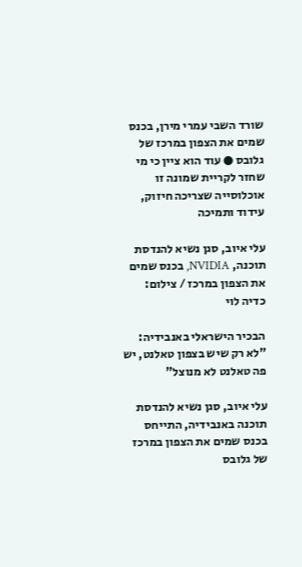שורד השבי עמרי מירן, בכנס שמים את הצפון במרכז של גלובס ● עוד הוא ציין כי מי שחזר לקריית שמונה זו אוכלוסייה שצריכה חיזוק, עידוד ותמיכה

עלי איוב, סגן נשיא להנדסת תוכנה, NVIDIA, בכנס שמים את הצפון במרכז / צילום: כדיה לוי

הבכיר הישראלי באנבידיה: "לא רק שיש בצפון טאלנט, יש פה טאלנט לא מנוצל"

עלי איוב, סגן נשיא להנדסת תוכנה באנבידיה, התייחס בכנס שמים את הצפון במרכז של גלובס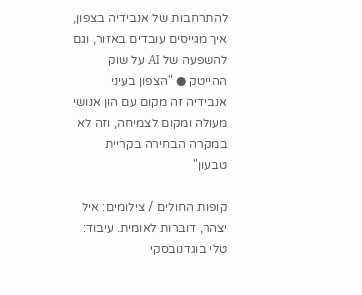להתרחבות של אנבידיה בצפון, איך מגייסים עובדים באזור, וגם להשפעה של AI על שוק ההייטק ● "הצפון בעיני אנבידיה זה מקום עם הון אנושי מעולה ומקום לצמיחה, וזה לא במקרה הבחירה בקריית טבעון"

קופות החולים / צילומים: איל יצהר, דוברות לאומית. עיבוד: טלי בוגדנובסקי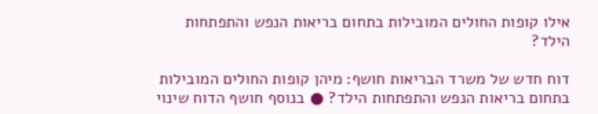אילו קופות החולים המובילות בתחום בריאות הנפש והתפתחות הילד?

דוח חדש של משרד הבריאות חושף: מיהן קופות החולים המובילות בתחום בריאות הנפש והתפתחות הילד? ● בנוסף חושף הדוח שינוי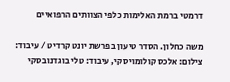דרמטי ברמת האלימות כלפי הצוותים הרפואיים

משה כחלון. הסדר טיעון בפרשת יונט קרדיט / עיבוד: צילום: אלכס קולומויסקי, עיבוד: טלי בוגדנובסקי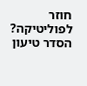חוזר לפוליטיקה? הסדר טיעון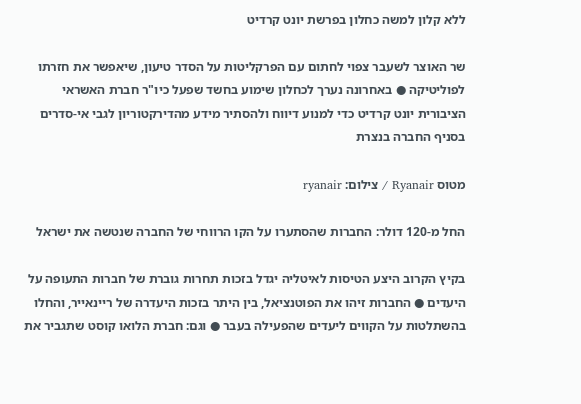ללא קלון למשה כחלון בפרשת יונט קרדיט

שר האוצר לשעבר צפוי לחתום עם הפרקליטות על הסדר טיעון, שיאפשר את חזרתו לפוליטיקה ● באחרונה נערך לכחלון שימוע בחשד שפעל כיו"ר חברת האשראי הציבורית יונט קרדיט כדי למנוע דיווח ולהסתיר מידע מהדירקטוריון לגבי אי-סדרים בסניף החברה בנצרת

מטוס Ryanair / צילום: ryanair

החל מ-120 דולר: החברות שהסתערו על הקו הרווחי של החברה שנטשה את ישראל

בקיץ הקרוב היצע הטיסות לאיטליה יגדל בזכות תחרות גוברת של חברות התעופה על היעדים ● החברות זיהו את הפוטנציאל, בין היתר בזכות היעדרה של ריינאייר, והחלו בהשתלטות על הקווים ליעדים שהפעילה בעבר ● וגם: חברת הלואו קוסט שתגביר את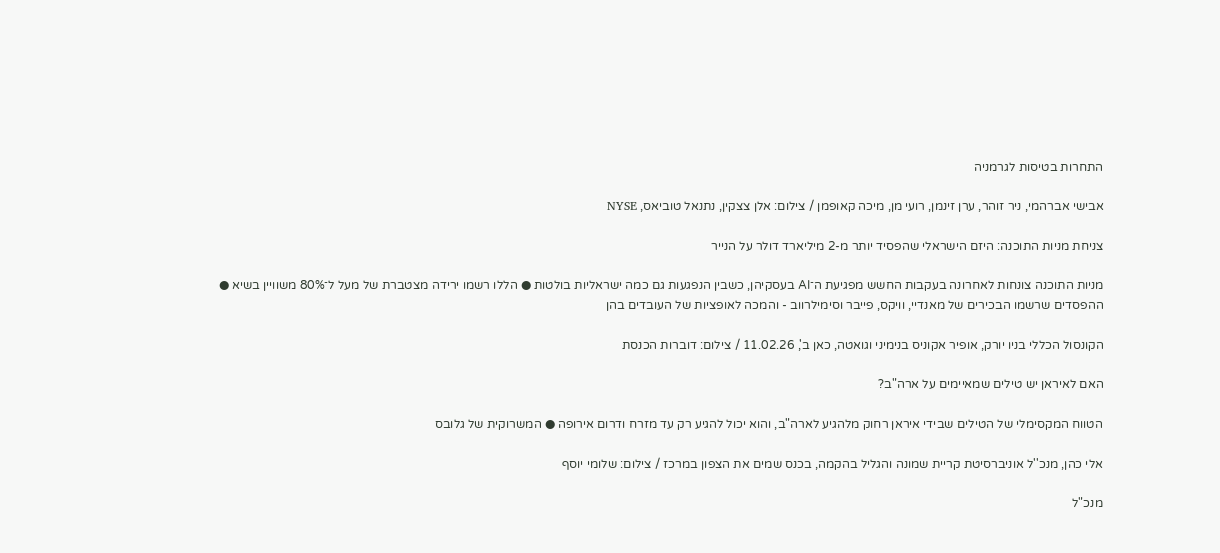התחרות בטיסות לגרמניה

אבישי אברהמי, ניר זוהר, ערן זינמן, רועי מן, מיכה קאופמן / צילום: אלן צצקין, נתנאל טוביאס, NYSE

צניחת מניות התוכנה: היזם הישראלי שהפסיד יותר מ-2 מיליארד דולר על הנייר

מניות התוכנה צונחות לאחרונה בעקבות החשש מפגיעת ה־AI בעסקיהן, כשבין הנפגעות גם כמה ישראליות בולטות ● הללו רשמו ירידה מצטברת של מעל ל־80% משוויין בשיא ● ההפסדים שרשמו הבכירים של מאנדיי, וויקס, פייבר וסימילרווב - והמכה לאופציות של העובדים בהן

הקונסול הכללי בניו יורק, אופיר אקוניס בנימיני וגואטה, כאן ב', 11.02.26 / צילום: דוברות הכנסת

האם לאיראן יש טילים שמאיימים על ארה"ב?

הטווח המקסימלי של הטילים שבידי איראן רחוק מלהגיע לארה"ב, והוא יכול להגיע רק עד מזרח ודרום אירופה ● המשרוקית של גלובס

אלי כהן, מנכ''ל אוניברסיטת קריית שמונה והגליל בהקמה, בכנס שמים את הצפון במרכז / צילום: שלומי יוסף

מנכ"ל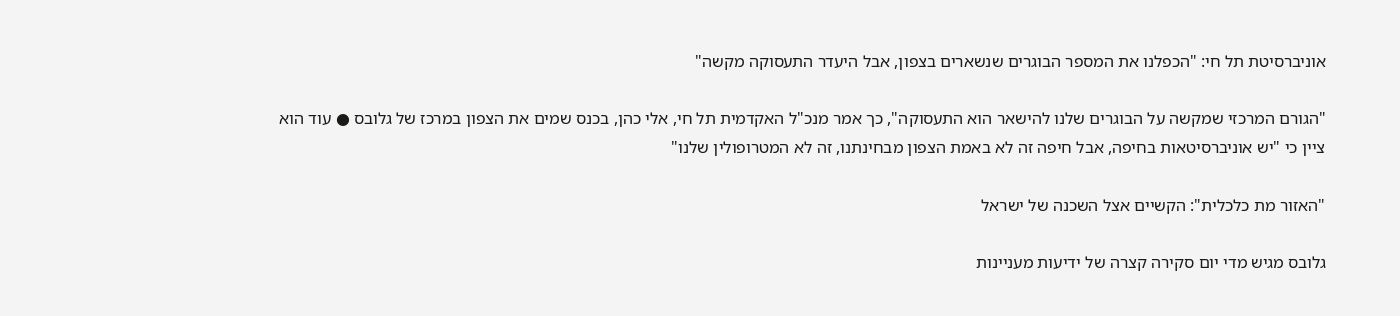אוניברסיטת תל חי: "הכפלנו את המספר הבוגרים שנשארים בצפון, אבל היעדר התעסוקה מקשה"

"הגורם המרכזי שמקשה על הבוגרים שלנו להישאר הוא התעסוקה", כך אמר מנכ"ל האקדמית תל חי, אלי כהן, בכנס שמים את הצפון במרכז של גלובס ● עוד הוא ציין כי "יש אוניברסיטאות בחיפה, אבל חיפה זה לא באמת הצפון מבחינתנו, זה לא המטרופולין שלנו"

"האזור מת כלכלית": הקשיים אצל השכנה של ישראל

גלובס מגיש מדי יום סקירה קצרה של ידיעות מעניינות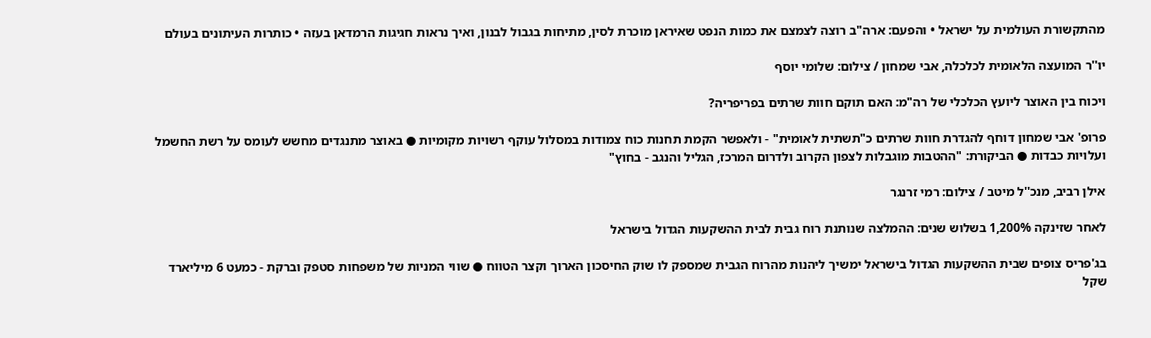מהתקשורת העולמית על ישראל • והפעם: ארה"ב רוצה לצמצם את כמות הנפט שאיראן מוכרת לסין, מתיחות בגבול לבנון, ואיך נראות חגיגות הרמדאן בעזה • כותרות העיתונים בעולם

יו''ר המועצה הלאומית לכלכלה, אבי שמחון / צילום: שלומי יוסף

ויכוח בין האוצר ליועץ הכלכלי של רה"מ: האם תוקם חוות שרתים בפריפריה?

פרופ' אבי שמחון דוחף להגדרת חוות שרתים כ"תשתית לאומית" - ולאפשר הקמת תחנות כוח צמודות במסלול עוקף רשויות מקומיות ● באוצר מתנגדים מחשש לעומס על רשת החשמל ועלויות כבדות ● הביקורת: "ההטבות מוגבלות לצפון הקרוב ולדרום המרכז, הגליל והנגב - בחוץ"

אילן רביב, מנכ''ל מיטב / צילום: רמי זרנגר

לאחר שזינקה 1,200% בשלוש שנים: ההמלצה שנותנת רוח גבית לבית ההשקעות הגדול בישראל

בג'פריס צופים שבית ההשקעות הגדול בישראל ימשיך ליהנות מהרוח הגבית שמספק לו שוק החיסכון הארוך וקצר הטווח ● שווי המניות של משפחות סטפק וברקת - כמעט 6 מיליארד שקל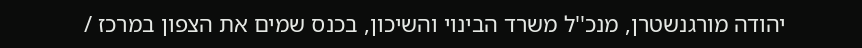יהודה מורגנשטרן, מנכ''ל משרד הבינוי והשיכון, בכנס שמים את הצפון במרכז /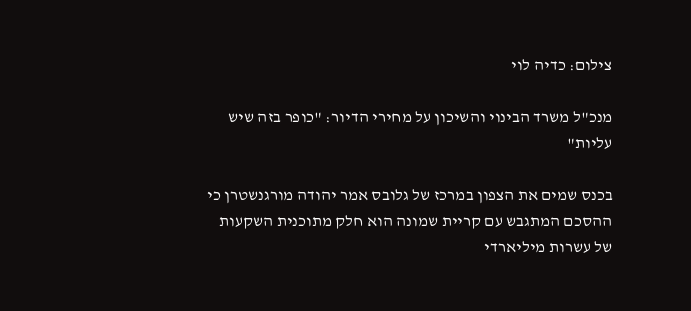צילום: כדיה לוי

מנכ"ל משרד הבינוי והשיכון על מחירי הדיור: "כופר בזה שיש עליות"

בכנס שמים את הצפון במרכז של גלובס אמר יהודה מורגנשטרן כי ההסכם המתגבש עם קריית שמונה הוא חלק מתוכנית השקעות של עשרות מיליארדי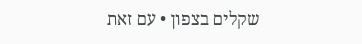שקלים בצפון • עם זאת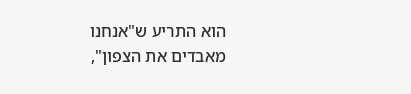הוא התריע ש"אנחנו מאבדים את הצפון",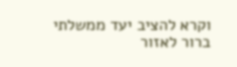וקרא להציב יעד ממשלתי ברור לאזור